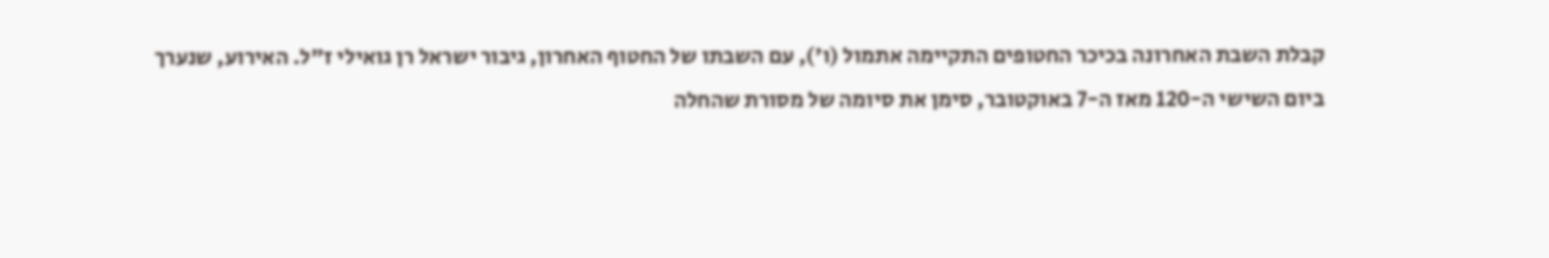קבלת השבת האחרונה בכיכר החטופים התקיימה אתמול (ו'), עם השבתו של החטוף האחרון, גיבור ישראל רן גואילי ז"ל. האירוע, שנערך ביום השישי ה-120 מאז ה-7 באוקטובר, סימן את סיומה של מסורת שהחלה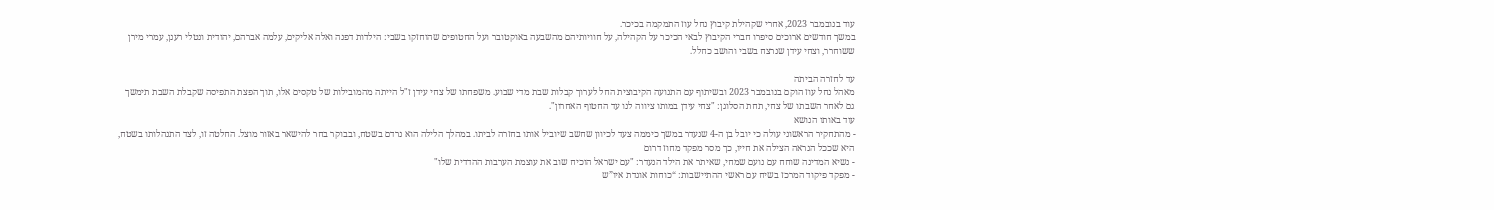עוד בנובמבר 2023, אחרי שקהילת קיבוץ נחל עוז התמקמה בכיכר.
במשך חודשים ארוכים סיפרו חברי הקיבוץ לבאי הכיכר על הקהילה, על חוויותיהם מהשבעה באוקטובר ועל החטופים שהוחזקו בשבי: הילדות דפנה ואלה אליקים, עלמה אברהם, יהודית ונטלי רענן, עמרי מירן ששוחרר, וצחי עידן שנרצח בשבי והושב כחלל.

עד לחזרה הביתה
מאהל נחל עוז הוקם בנובמבר 2023 ובשיתוף עם התנועה הקיבוצית החל לערוך קבלות שבת מדי שבוע. משפחתו של צחי עידן ז"ל הייתה מהמובילות של טקסים אלו, תוך הפצת התפיסה שקבלת השבת תימשך גם לאחר השבתו של צחי, תחת הסלוגן: "צחי עידן במותו ציווה לנו עד החטוף האחרון".
עוד באותו הנושא
- מהתחקיר הראשוני עולה כי יובל בן ה-4 שנעדר במשך כיממה צעד לכיוון שחשב שיוביל אותו בחזרה לביתו. במהלך הלילה הוא נרדם בשטח, ובבוקר בחר להישאר באזור מוצל. החלטה זו, לצד התנהלותו בשטח, היא שככל הנראה הצילה את חייו, כך מסר מפקד מחוז דרום
- נשיא המדינה שוחח עם נועם שמחי, שאיתר את הילד הנעדר: "עם ישראל הוכיח שוב את עוצמת הערבות ההדדית שלו"
- מפקד פיקוד המרכז בשיח עם ראשי ההתיישבות: “כוחות אוגדת איו”ש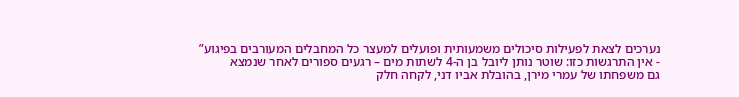נערכים לצאת לפעילות סיכולים משמעותית ופועלים למעצר כל המחבלים המעורבים בפיגוע”
- אין התרגשות כזו: שוטר נותן ליובל בן ה-4 לשתות מים – רגעים ספורים לאחר שנמצא
גם משפחתו של עמרי מירן, בהובלת אביו דני, לקחה חלק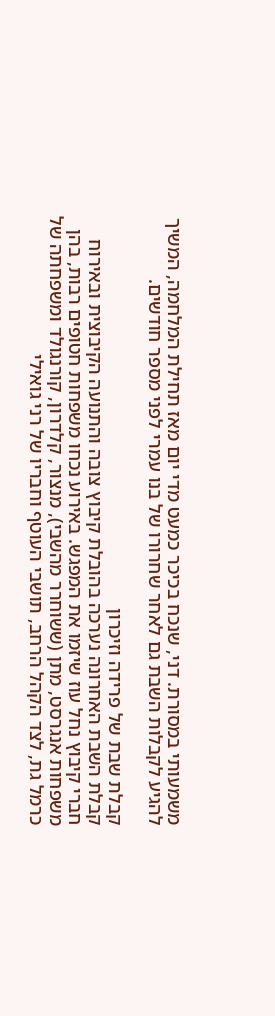משמעותי במסורת. דני, שנכח בכיכר כמעט מדי יום מאז תחילת המלחמה, המשיך להגיע לקבלות השבת גם לאחר שחרורו של בנו עמרי לפני מספר חודשים.

קבלת שבת של פרידה וזיכרון
קבלת השבת האחרונה נערכה בהובלת קיבוץ צובה והתנועה הקיבוצית ובאירוח חברי קיבוץ נחל עוז שיזמו את המפגש. באירוע נכחו משפחות חטופים רבות, בהן משפחות אנגרסט, מתן (ששוחרר מהשבי), מנצור, קלדרון, קורנגולד ומשפחתה של כרמל גת, לצד הקהל הרחב, תושבי העוטף וחבריו של רני גואילי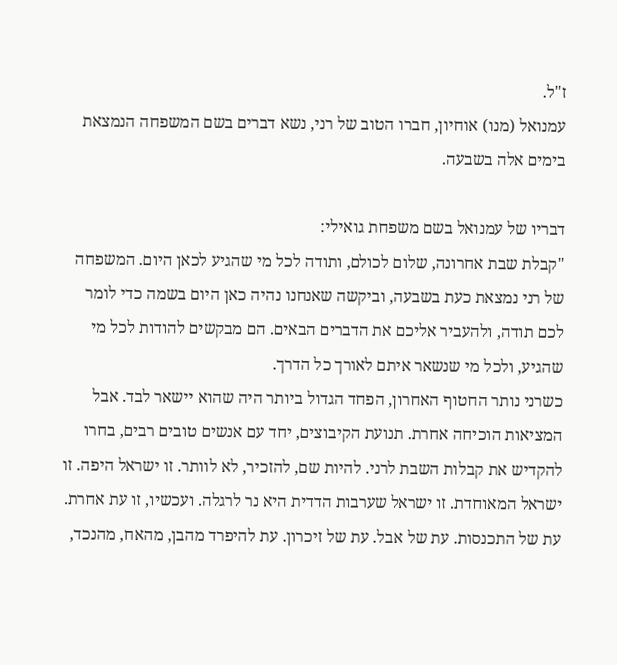ז"ל.
עמנואל (מנו) אוחיון, חברו הטוב של רני, נשא דברים בשם המשפחה הנמצאת בימים אלה בשבעה.

דבריו של עמנואל בשם משפחת גואילי:
"קבלת שבת אחרונה, שלום לכולם, ותודה לכל מי שהגיע לכאן היום. המשפחה של רני נמצאת כעת בשבעה, וביקשה שאנחנו נהיה כאן היום בשמה כדי לומר לכם תודה, ולהעביר אליכם את הדברים הבאים. הם מבקשים להודות לכל מי שהגיע, ולכל מי שנשאר איתם לאורך כל הדרך.
כשרני נותר החטוף האחרון, הפחד הגדול ביותר היה שהוא יישאר לבד. אבל המציאות הוכיחה אחרת. תנועת הקיבוצים, יחד עם אנשים טובים רבים, בחרו להקדיש את קבלות השבת לרני. להיות שם, להזכיר, לא לוותר. זו ישראל היפה. זו ישראל המאוחדת. זו ישראל שערבות הדדית היא נר לרגלה. ועכשיו, זו עת אחרת. עת של התכנסות. עת של אבל. עת של זיכרון. עת להיפרד מהבן, מהאח, מהנכד,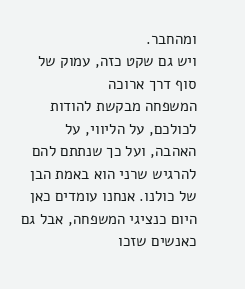ומהחבר.
ויש גם שקט כזה, עמוק של סוף דרך ארוכה
המשפחה מבקשת להודות לכולכם, על הליווי, על האהבה, ועל כך שנתתם להם להרגיש שרני הוא באמת הבן של כולנו. אנחנו עומדים כאן היום כנציגי המשפחה, אבל גם כאנשים שזכו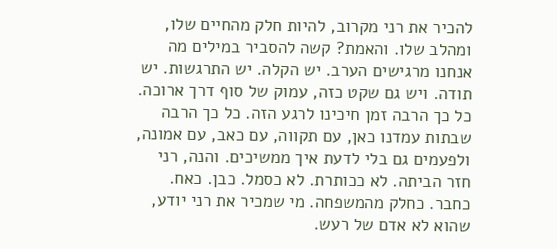להכיר את רני מקרוב, להיות חלק מהחיים שלו, ומהלב שלו. והאמת? קשה להסביר במילים מה אנחנו מרגישים הערב. יש הקלה. יש התרגשות. יש תודה. ויש גם שקט כזה, עמוק של סוף דרך ארוכה.
כל כך הרבה זמן חיכינו לרגע הזה. כל כך הרבה שבתות עמדנו כאן, עם תקווה, עם כאב, עם אמונה, ולפעמים גם בלי לדעת איך ממשיכים. והנה, רני חזר הביתה. לא ככותרת. לא כסמל. כבן. כאח. כחבר. כחלק מהמשפחה. מי שמכיר את רני יודע, שהוא לא אדם של רעש.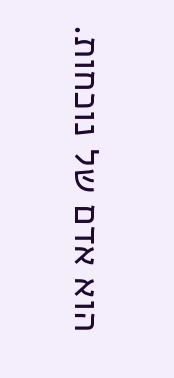הוא אדם של נוכחות.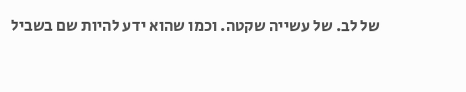של לב. של עשייה שקטה. וכמו שהוא ידע להיות שם בשביל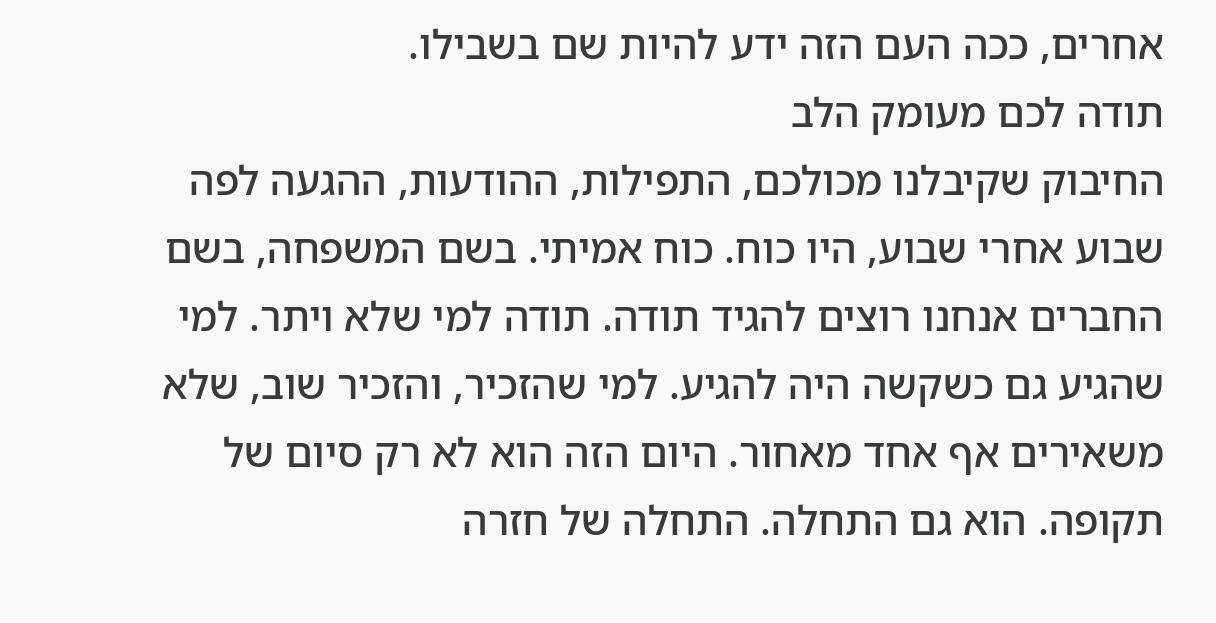אחרים, ככה העם הזה ידע להיות שם בשבילו.
תודה לכם מעומק הלב
החיבוק שקיבלנו מכולכם, התפילות, ההודעות, ההגעה לפה שבוע אחרי שבוע, היו כוח. כוח אמיתי. בשם המשפחה, בשם החברים אנחנו רוצים להגיד תודה. תודה למי שלא ויתר. למי שהגיע גם כשקשה היה להגיע. למי שהזכיר, והזכיר שוב, שלא משאירים אף אחד מאחור. היום הזה הוא לא רק סיום של תקופה. הוא גם התחלה. התחלה של חזרה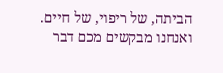הביתה, של ריפוי, של חיים. ואנחנו מבקשים מכם דבר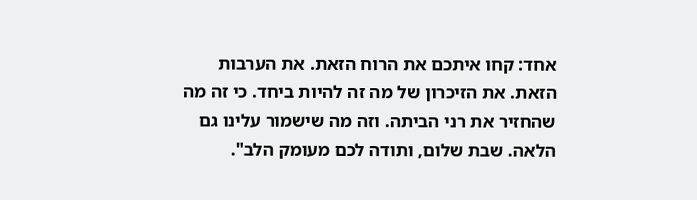אחד: קחו איתכם את הרוח הזאת. את הערבות הזאת. את הזיכרון של מה זה להיות ביחד. כי זה מה שהחזיר את רני הביתה. וזה מה שישמור עלינו גם הלאה. שבת שלום, ותודה לכם מעומק הלב".